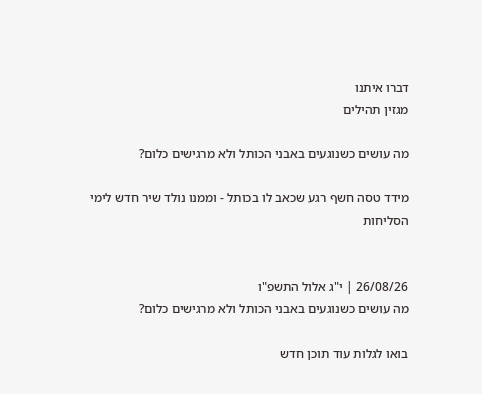דברו איתנו
מגזין תהילים

מה עושים כשנוגעים באבני הכותל ולא מרגישים כלום?

מידד טסה חשף רגע שכאב לו בכותל - וממנו נולד שיר חדש לימי הסליחות


26/08/26 | י"ג אלול התשפ"ו
מה עושים כשנוגעים באבני הכותל ולא מרגישים כלום?

בואו לגלות עוד תוכן חדש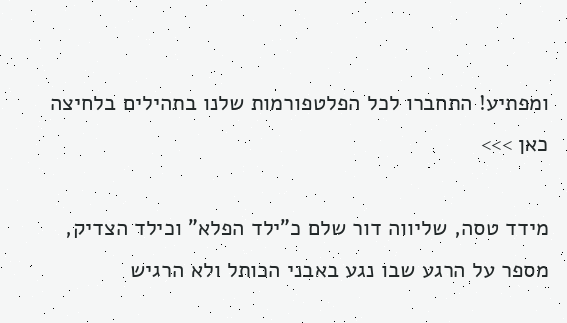ומפתיע! התחברו לכל הפלטפורמות שלנו בתהילים בלחיצה כאן >>>

מידד טסה, שליווה דור שלם כ"ילד הפלא" וכילד הצדיק, מספר על הרגע שבו נגע באבני הכותל ולא הרגיש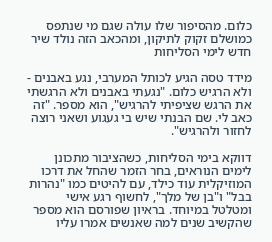כלום. מהסיפור שלו עולה שגם מי שנתפס כמושלם זקוק לתיקון, ומהכאב הזה נולד שיר חדש לימי הסליחות

מידד טסה הגיע לכותל המערבי, נגע באבנים - ולא הרגיש כלום. "נגעתי באבנים ולא הרגשתי את הרגש שציפיתי להרגיש", הוא מספר. "זה כאב לי. שם הבנתי שיש בי געגוע ושאני רוצה לחזור ולהרגיש".

דווקא בימי הסליחות, כשהציבור מתכונן לימים הנוראים, בחר הזמר שהחל את דרכו המוזיקלית עוד כילד, עם להיטים כמו "נהרות בבל" ו"בן של מלך", לחשוף רגע אישי ומטלטל במיוחד. בראיון שפורסם הוא מספר שהקשיב שנים למה שאנשים אמרו עליו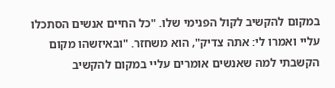במקום להקשיב לקול הפנימי שלו. "כל החיים אנשים הסתכלו עליי ואמרו לי: אתה צדיק", הוא משחזר. "ובאיזשהו מקום הקשבתי למה שאנשים אומרים עליי במקום להקשיב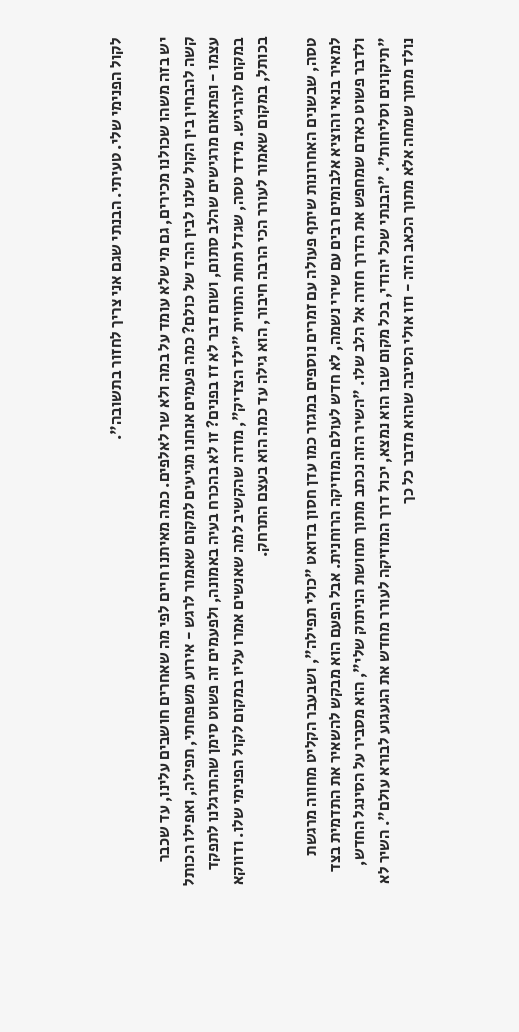לקול הפנימי שלי. טעיתי. הבנתי שגם אני צריך לחזור בתשובה".

יש בזה משהו שכולנו מכירים, גם מי שלא עומד על במה ולא שר לאלפים. כמה מאיתנו חיים לפי מה שאחרים חושבים עלינו, עד שכבר קשה להבחין בין הקול שלנו לבין ההד של כולם? כמה פעמים אנחנו מגיעים למקום שאמור לרגש - אירוע משפחתי, תפילה, ואפילו הכותל עצמו - ופתאום מרגישים שהלב סתום, ושום דבר לא זז בפנים? זו לא בהכרח בעיה באמונה, ולפעמים זה פשוט סימן שהתרגלנו לתפקד במקום להרגיש. מידד טסה, שגדל תחת התווית "ילד הצדיק", מודה שהקשיב למה שאנשים אמרו עליו במקום לקול הפנימי שלו. ודווקא בכותל, במקום שאמור לעורר הכי הרבה חיבור, הוא גילה עד כמה הוא בעצם התרחק.

טסה, שבשנים האחרונות שיתף פעולה עם זמרים נוספים במגזר כמו עדן חסון בדואט "כולי תפילה", ושבעבר הקליט מחווה מרגשת למאיר בנאי והוציא אלבומים רבים עם שירי נשמה, לא חדש לעולם המוזיקה הרוחנית. אבל הפעם הוא מבקש להשאיר את התדמית בצד ולדבר פשוט כאדם שמחפש את הדרך חזרה אל הלב שלו. "השיר הזה נכתב מתוך תחושת הניתוק שלי", הוא מסביר על הסינגל החדש, "תיקונים וסליחות". "הבנתי שכל יהודי, בכל מקום שבו הוא נמצא, יכול דרך המוזיקה לעורר מחדש את הגעגוע לבורא עולם". השיר לא נולד מתוך שמחה אלא מתוך הכאב הזה - וזו אולי הסיבה שהוא מדבר כל כך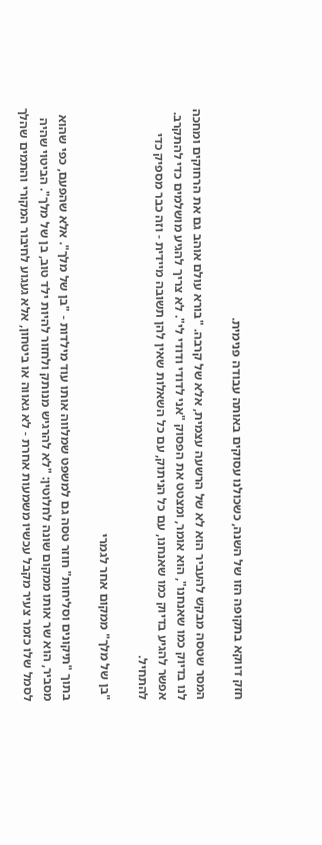חזק דווקא בתקופה הזו של השנה, כשכולנו עסוקים באותה עבודה פנימית.

המסר שטסה מבקש להעביר הוא לא של הרשעה עצמית, אלא של קרבה. "בורא עולם אוהב גם את הרחוקים ומחכה לנו בדיוק כמו שאנחנו", הוא אומר, ומצטט את הפסוק "אני לדודי ודודי לי". לא צריך להגיע מושלמים כדי להתקרב. אפשר להגיע בדיוק כמו שאנחנו, עם כל הניתוק, עם כל השאלות שאין להן תשובה מיידית - וזה כבר מספיק כדי להתחיל.

"בן של מלך" ממקום אחר לגמרי

בתוך "תיקונים וסליחות" חוזר טסה גם למשפט שמלווה אותו עוד מילדות - "בן של מלך". אלא שהפעם, כפי שהוא מסביר, הוא שר אותו ממקום שונה לחלוטין: "לא להרגיש מנותק ולחזור להיות ילד טוב, בן של מלך". הביטוי שהיה לסמל שלו כזמר צעיר מקבל עכשיו משמעות אחרת - לא גאווה או ביטחון, אלא געגוע לחיבור המקורי והתמים שהלך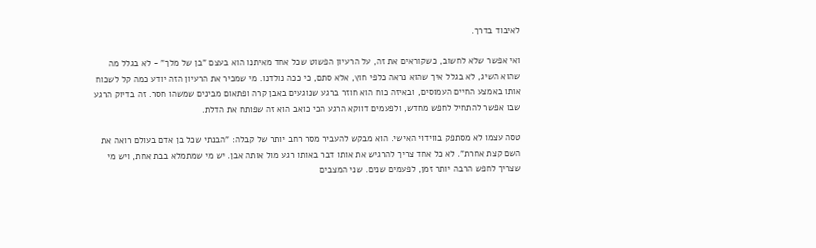לאיבוד בדרך.

ואי אפשר שלא לחשוב, כשקוראים את זה, על הרעיון הפשוט שכל אחד מאיתנו הוא בעצם "בן של מלך" - לא בגלל מה שהוא השיג, לא בגלל איך שהוא נראה כלפי חוץ, אלא סתם, כי ככה נולדנו. מי שמכיר את הרעיון הזה יודע כמה קל לשכוח אותו באמצע החיים העמוסים, ובאיזה כוח הוא חוזר ברגע שנוגעים באבן קרה ופתאום מבינים שמשהו חסר. זה בדיוק הרגע שבו אפשר להתחיל לחפש מחדש, ולפעמים דווקא הרגע הכי כואב הוא זה שפותח את הדלת.

טסה עצמו לא מסתפק בווידוי האישי. הוא מבקש להעביר מסר רחב יותר של קבלה: "הבנתי שכל בן אדם בעולם רואה את השם קצת אחרת". לא כל אחד צריך להרגיש את אותו דבר באותו רגע מול אותה אבן. יש מי שמתמלא בבת אחת, ויש מי שצריך לחפש הרבה יותר זמן, לפעמים שנים. שני המצבים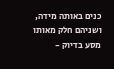כנים באותה מידה, ושניהם חלק מאותו מסע בדיוק -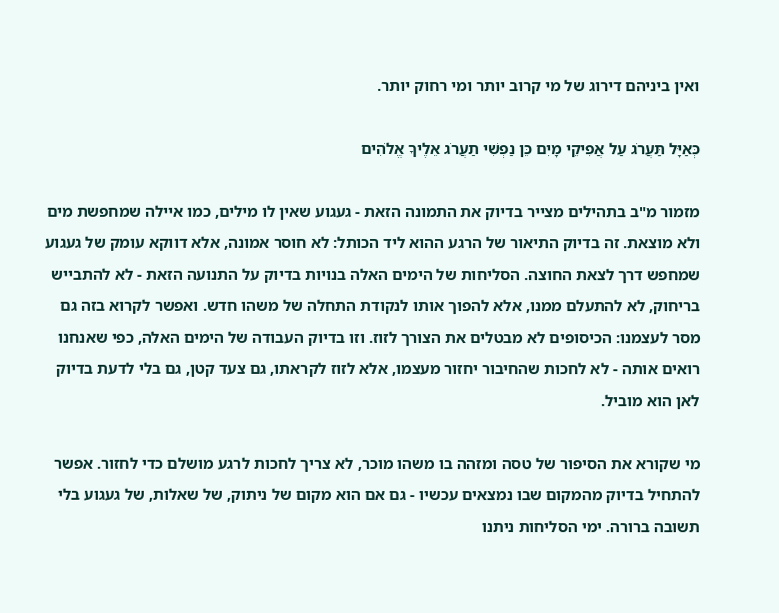ואין ביניהם דירוג של מי קרוב יותר ומי רחוק יותר.

כְּאַיָּל תַּעֲרֹג עַל אֲפִיקֵי מָיִם כֵּן נַפְשִׁי תַעֲרֹג אֵלֶיךָ אֱלֹהִים

מזמור מ"ב בתהילים מצייר בדיוק את התמונה הזאת - געגוע שאין לו מילים, כמו איילה שמחפשת מים ולא מוצאת. זה בדיוק התיאור של הרגע ההוא ליד הכותל: לא חוסר אמונה, אלא דווקא עומק של געגוע שמחפש דרך לצאת החוצה. הסליחות של הימים האלה בנויות בדיוק על התנועה הזאת - לא להתבייש בריחוק, לא להתעלם ממנו, אלא להפוך אותו לנקודת התחלה של משהו חדש. ואפשר לקרוא בזה גם מסר לעצמנו: הכיסופים לא מבטלים את הצורך לזוז. וזו בדיוק העבודה של הימים האלה, כפי שאנחנו רואים אותה - לא לחכות שהחיבור יחזור מעצמו, אלא לזוז לקראתו, גם צעד קטן, גם בלי לדעת בדיוק לאן הוא מוביל.

מי שקורא את הסיפור של טסה ומזהה בו משהו מוכר, לא צריך לחכות לרגע מושלם כדי לחזור. אפשר להתחיל בדיוק מהמקום שבו נמצאים עכשיו - גם אם הוא מקום של ניתוק, של שאלות, של געגוע בלי תשובה ברורה. ימי הסליחות ניתנו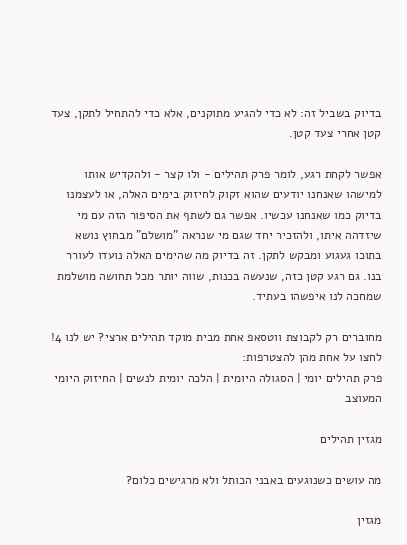בדיוק בשביל זה: לא כדי להגיע מתוקנים, אלא כדי להתחיל לתקן, צעד קטן אחרי צעד קטן.

אפשר לקחת רגע, לומר פרק תהילים - ולו קצר - ולהקדיש אותו למישהו שאנחנו יודעים שהוא זקוק לחיזוק בימים האלה, או לעצמנו בדיוק כמו שאנחנו עכשיו. אפשר גם לשתף את הסיפור הזה עם מי שיזדהה איתו, ולהזכיר יחד שגם מי שנראה "מושלם" מבחוץ נושא בתוכו געגוע ומבקש לתקן. זה בדיוק מה שהימים האלה נועדו לעורר בנו. גם רגע קטן כזה, שנעשה בכנות, שווה יותר מכל תחושה מושלמת שמחכה לנו איפשהו בעתיד.

מחוברים רק לקבוצת ווטסאפ אחת מבית מוקד תהילים ארצי? יש לנו 4! לחצו על אחת מהן להצטרפות:
פרק תהילים יומי | הסגולה היומית | הלכה יומית לנשים | החיזוק היומי המעוצב

מגזין תהילים

מה עושים כשנוגעים באבני הכותל ולא מרגישים כלום?

מגזין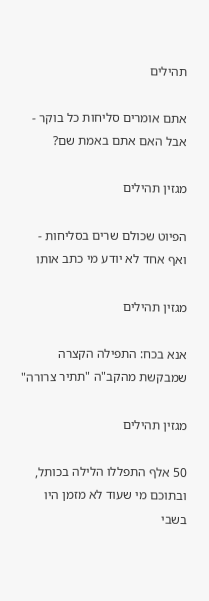תהילים

אתם אומרים סליחות כל בוקר - אבל האם אתם באמת שם?

מגזין תהילים

הפיוט שכולם שרים בסליחות - ואף אחד לא יודע מי כתב אותו

מגזין תהילים

אנא בכח: התפילה הקצרה שמבקשת מהקב"ה "תתיר צרורה"

מגזין תהילים

50 אלף התפללו הלילה בכותל, ובתוכם מי שעוד לא מזמן היו בשבי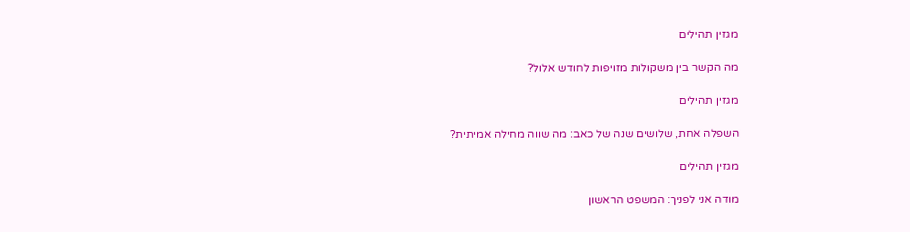מגזין תהילים

מה הקשר בין משקולות מזויפות לחודש אלול?

מגזין תהילים

השפלה אחת, שלושים שנה של כאב: מה שווה מחילה אמיתית?

מגזין תהילים

מודה אני לפניך: המשפט הראשון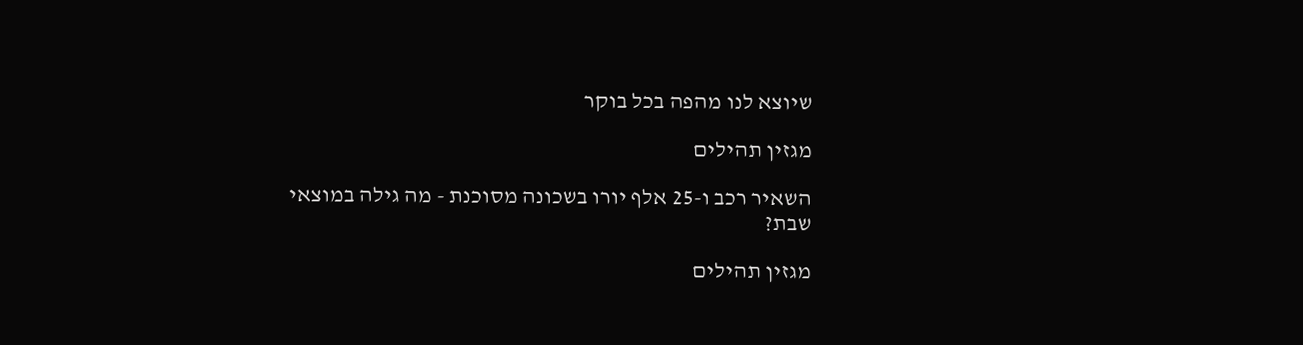שיוצא לנו מהפה בכל בוקר

מגזין תהילים

השאיר רכב ו-25 אלף יורו בשכונה מסוכנת - מה גילה במוצאי שבת?

מגזין תהילים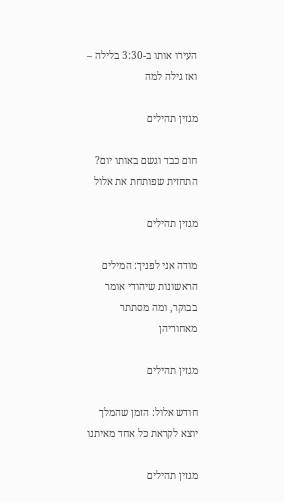העירו אותו ב-3:30 בלילה – ואז גילה למה

מגזין תהילים

חום כבד וגשם באותו יום? התחזית שפותחת את אלול

מגזין תהילים

מודה אני לפניך: המילים הראשונות שיהודי אומר בבוקר, ומה מסתתר מאחוריהן

מגזין תהילים

חודש אלול: הזמן שהמלך יוצא לקראת כל אחד מאיתנו

מגזין תהילים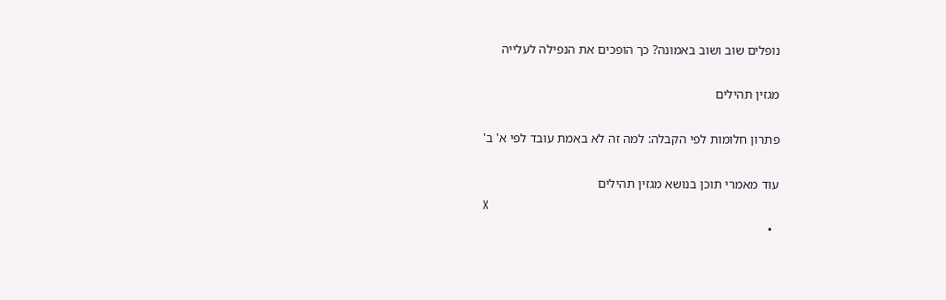נופלים שוב ושוב באמונה? כך הופכים את הנפילה לעלייה

מגזין תהילים

פתרון חלומות לפי הקבלה: למה זה לא באמת עובד לפי א' ב'

עוד מאמרי תוכן בנושא מגזין תהילים
X
  •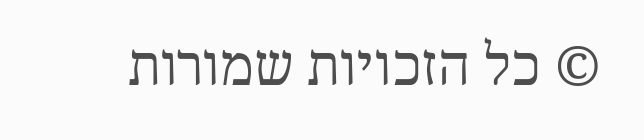© כל הזכויות שמורות